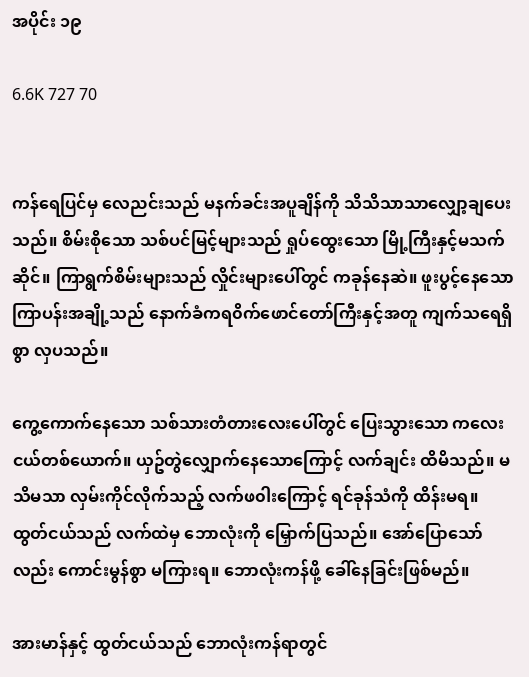အပိုင်း ၁၉

6.6K 727 70


ကန်ရေပြင်မှ လေညင်းသည် မနက်ခင်းအပူချိန်ကို သိသိသာသာလျှော့ချပေးသည်။ စိမ်းစိုသော သစ်ပင်မြင့်များသည် ရှုပ်ထွေးသော မြို့ကြီးနှင့်မသက်ဆိုင်။ ကြာရွက်စိမ်းများသည် လှိုင်းများပေါ်တွင် ကခုန်နေဆဲ။ ဖူးပွင့်နေသော ကြာပန်းအချို့သည် နောက်ခံကရ၀ိက်ဖောင်တော်ကြီးနှင့်အတူ ကျက်သရေရှိစွာ လှပသည်။

ကွေ့ကောက်နေသော သစ်သားတံတားလေးပေါ်တွင် ပြေးသွားသော ကလေးငယ်တစ်ယောက်။ ယှဥ်တွဲလျှောက်နေသောကြောင့် လက်ချင်း ထိမိသည်။ မသိမသာ လှမ်းကိုင်လိုက်သည့် လက်ဖ၀ါးကြောင့် ရင်ခုန်သံကို ထိန်းမရ။ ထွတ်ငယ်သည် လက်ထဲမှ ဘောလုံးကို မြှောက်ပြသည်။ အော်ပြောသော်လည်း ကောင်းမွန်စွာ မကြားရ။ ဘောလုံးကန်ဖို့ ခေါ်နေခြင်းဖြစ်မည်။

အားမာန်နှင့် ထွတ်ငယ်သည် ဘောလုံးကန်ရာတွင်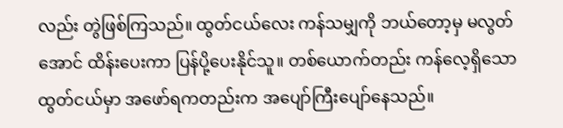လည်း တွဲဖြစ်ကြသည်။ ထွတ်ငယ်လေး ကန်သမျှကို ဘယ်တော့မှ မလွတ်အောင် ထိန်းပေးကာ ပြန်ပို့ပေးနိုင်သူ။ တစ်ယောက်တည်း ကန်လေ့ရှိသော ထွတ်ငယ်မှာ အဖော်ရကတည်းက အပျော်ကြီးပျော်နေသည်။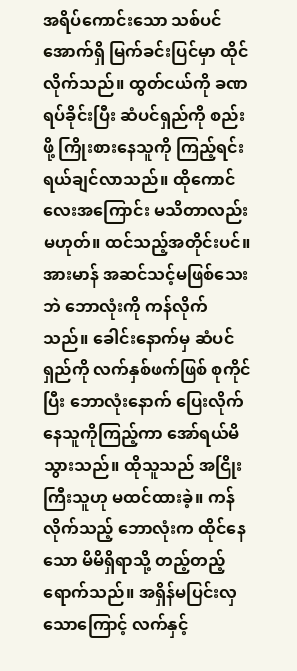အရိပ်ကောင်းသော သစ်ပင်အောက်ရှိ မြက်ခင်းပြင်မှာ ထိုင်လိုက်သည်။ ထွတ်ငယ်ကို ခဏရပ်ခိုင်းပြီး ဆံပင်ရှည်ကို စည်းဖို့ ကြိုးစားနေသူကို ကြည့်ရင်း ရယ်ချင်လာသည်။ ထိုကောင်လေးအကြောင်း မသိတာလည်း မဟုတ်။ ထင်သည့်အတိုင်းပင်။ အားမာန် အဆင်သင့်မဖြစ်သေးဘဲ ဘောလုံးကို ကန်လိုက်သည်။ ခေါင်းနောက်မှ ဆံပင်ရှည်ကို လက်နှစ်ဖက်ဖြစ် စုကိုင်ပြီး ဘောလုံးနောက် ပြေးလိုက်နေသူကိုကြည့်ကာ အော်ရယ်မိသွားသည်။ ထိုသူသည် အငြိုးကြီးသူဟု မထင်ထားခဲ့။ ကန်လိုက်သည့် ဘောလုံးက ထိုင်နေသော မိမိရှိရာသို့ တည့်တည့်ရောက်သည်။ အရှိန်မပြင်းလှသောကြောင့် လက်နှင့်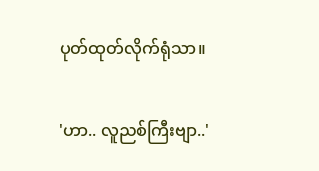ပုတ်ထုတ်လိုက်ရုံသာ။

'ဟာ.. လူညစ်ကြီးဗျာ..'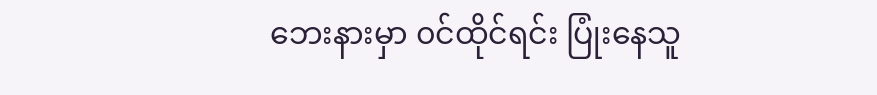ဘေးနားမှာ ၀င်ထိုင်ရင်း ပြုံးနေသူ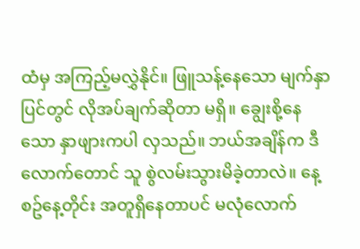ထံမှ အကြည့်မလွှဲနိုင်။ ဖြူသန့်နေသော မျက်နှာပြင်တွင် လိုအပ်ချက်ဆိုတာ မရှိ။ ချွေးစို့နေသော နှာဖျားကပါ လှသည်။ ဘယ်အချိန်က ဒီလောက်တောင် သူ စွဲလမ်းသွားမိခဲ့တာလဲ။ နေ့စဥ်နေ့တိုင်း အတူရှိနေတာပင် မလုံလောက်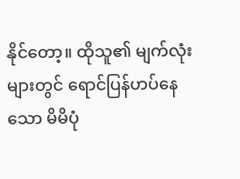နိုင်တော့။ ထိုသူ၏ မျက်လုံးများတွင် ရောင်ပြန်ဟပ်နေသော မိမိပုံ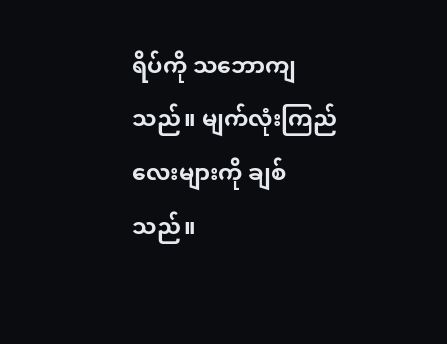ရိပ်ကို သဘောကျသည်။ မျက်လုံးကြည်လေးများကို ချစ်သည်။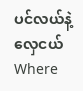ပင်လယ်နဲ့လှေငယ်Where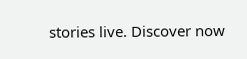stories live. Discover now